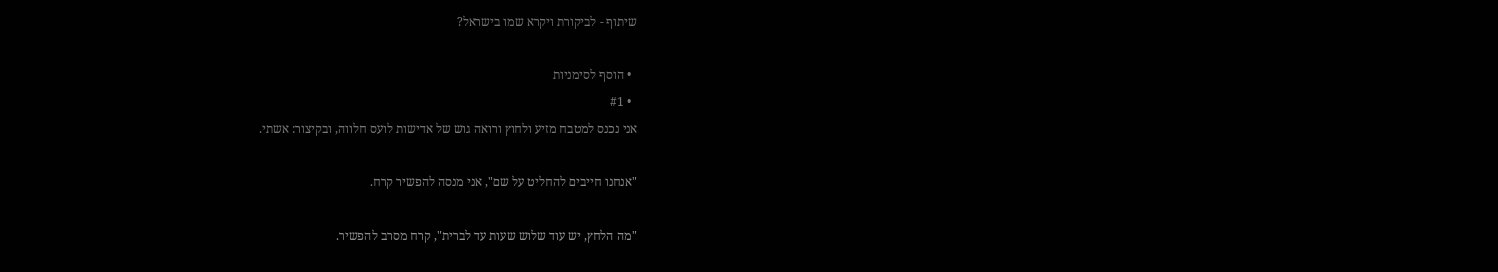שיתוף - לביקורת ויקרא שמו בישראל?

  • הוסף לסימניות
  • #1
אני נכנס למטבח מזיע ולחוץ ורואה גוש של אדישות לועס חלווה, ובקיצור: אשתי.

"אנחנו חייבים להחליט על שם", אני מנסה להפשיר קרח.

"מה הלחץ, יש עוד שלוש שעות עד לברית", קרח מסרב להפשיר.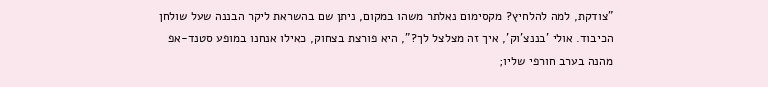"צודקת, למה להלחיץ? מקסימום נאלתר משהו במקום, ניתן שם בהשראת ליקר הבננה שעל שולחן הכיבוד. אולי 'בננצ'וק', איך זה מצלצל לך?", היא פורצת בצחוק, כאילו אנחנו במופע סטנד-אפ מהנה בערב חורפי שליו;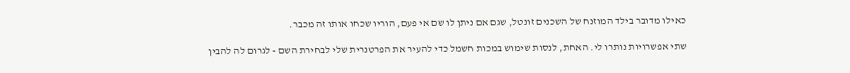כאילו מדובר בילד המוזנח של השכנים זונטל, שגם אם ניתן לו שם אי פעם, הוריו שכחו אותו זה מכבר.

שתי אפשרויות נותרו לי. האחת, לנסות שימוש במכות חשמל כדי להעיר את הפרטנרית שלי לבחירת השם - לגרום לה להבין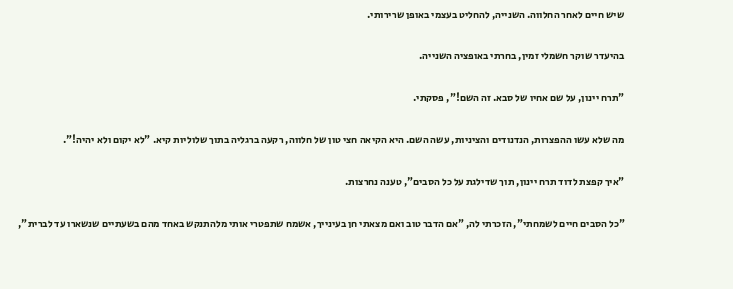שיש חיים לאחר החלווה. השנייה, להחליט בעצמי באופן שרירותי.

בהיעדר שוקר חשמלי זמין, בחרתי באופציה השנייה.

"תרח יינון, על שם אחיו של סבא. זה השם!", פסקתי.

מה שלא עשו ההפצרות, הנדנודים והציניות, עשה השם. היא הקיאה חצי טון של חלווה, רקעה ברגליה בתוך שלוליות קיא. "לא יקום ולא יהיה!".

"איך קפצת לדוד תרח יינון, תוך שדילגת על כל הסבים", טענה נחרצות.

"כל הסבים חיים לשמחתי", הזכרתי לה, "אם הדבר טוב ואם מצאתי חן בעינייך, אשמח שתפטרי אותי מלהתנקש באחד מהם בשעתיים שנשארו עד לברית",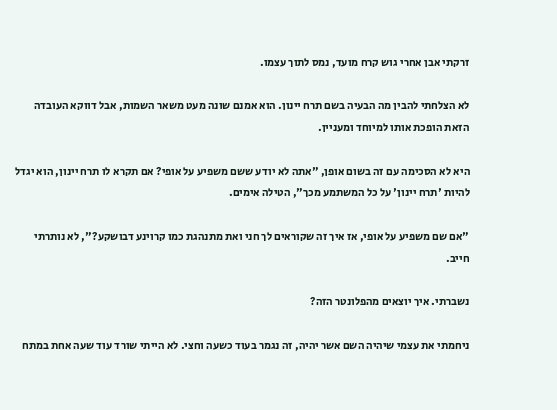זרקתי אבן אחרי גוש קרח מועד, נמס לתוך עצמו.

לא הצלחתי להבין מה הבעיה בשם תרח יינון. הוא אמנם שונה מעט משאר השמות, אבל דווקא העובדה הזאת הופכת אותו למיוחד ומעניין.

היא לא הסכימה עם זה בשום אופן, "אתה לא יודע ששם משפיע על אופי? אם תקרא לו תרח יינון, הוא יגדל להיות 'תרח יינון' על כל המשתמע מכך", הטילה אימים.

"אם שם משפיע על אופי, אז איך זה שקוראים לך חני ואת מתנהגת כמו קרוינע דבושקע?", לא נותרתי חייב.

נשברתי. איך יוצאים מהפלונטר הזה?

ניחמתי את עצמי שיהיה השם אשר יהיה, זה נגמר בעוד כשעה וחצי. לא הייתי שורד עוד שעה אחת במתח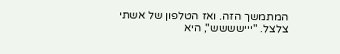המתמשך הזה. ואז הטלפון של אשתי צלצל. "ייישששש", היא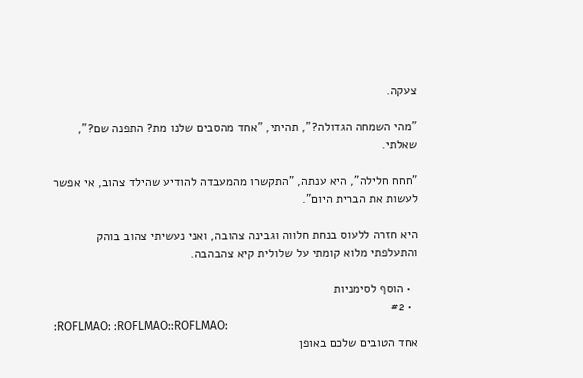צעקה.

"מהי השמחה הגדולה?", תהיתי, "אחד מהסבים שלנו מת? התפנה שם?", שאלתי.

"חחח חלילה", היא ענתה, "התקשרו מהמעבדה להודיע שהילד צהוב, אי אפשר לעשות את הברית היום".

היא חזרה ללעוס בנחת חלווה וגבינה צהובה, ואני נעשיתי צהוב בוהק והתעלפתי מלוא קומתי על שלולית קיא צהבהבה.

  • הוסף לסימניות
  • #2
:ROFLMAO: :ROFLMAO::ROFLMAO:
אחד הטובים שלכם באופן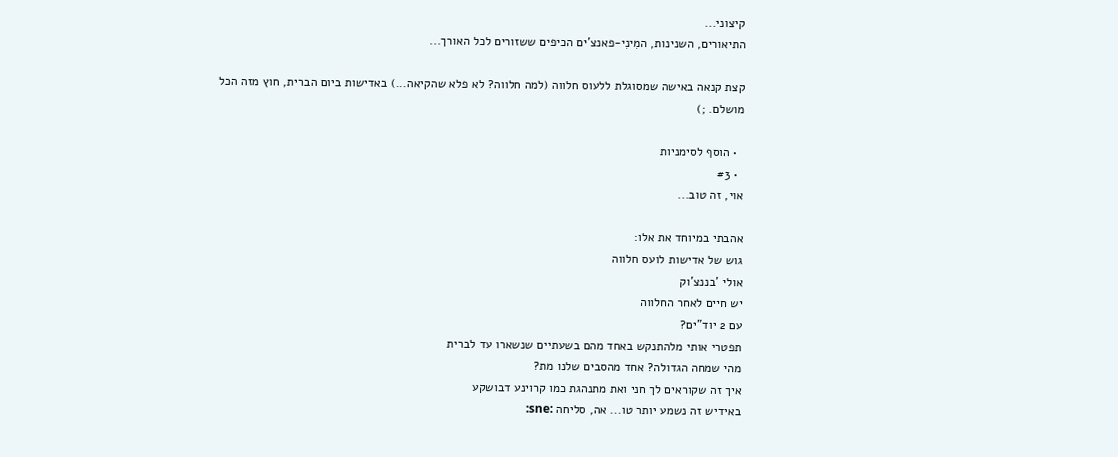קיצוני...
התיאורים, השנינות, המִינִי-פאנצ'ים הכיפים ששזורים לכל האורך...

קצת קנאה באישה שמסוגלת ללעוס חלווה (למה חלווה? לא פלא שהקיאה...) באדישות ביום הברית, חוץ מזה הכל מושלם. ;)

  • הוסף לסימניות
  • #3
אוי, זה טוב...

אהבתי במיוחד את אלו:
גוש של אדישות לועס חלווה
אולי 'בננצ'וק
יש חיים לאחר החלווה
עם 2 יוד"ים?
תפטרי אותי מלהתנקש באחד מהם בשעתיים שנשארו עד לברית
מהי שמחה הגדולה? אחד מהסבים שלנו מת?
איך זה שקוראים לך חני ואת מתנהגת כמו קרוינע דבושקע
באידיש זה נשמע יותר טו... אה, סליחה :sne: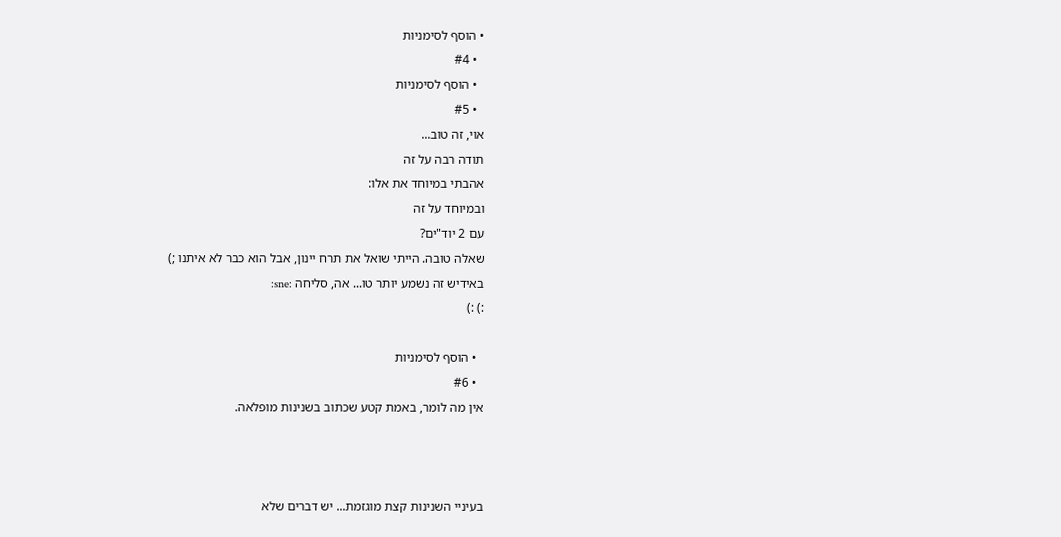• הוסף לסימניות
  • #4
  • הוסף לסימניות
  • #5
אוי, זה טוב...
תודה רבה על זה
אהבתי במיוחד את אלו:
ובמיוחד על זה
עם 2 יוד"ים?
שאלה טובה. הייתי שואל את תרח יינון, אבל הוא כבר לא איתנו ;)
באידיש זה נשמע יותר טו... אה, סליחה :sne:
:) :)

  • הוסף לסימניות
  • #6
אין מה לומר, באמת קטע שכתוב בשנינות מופלאה.



בעיניי השנינות קצת מוגזמת... יש דברים שלא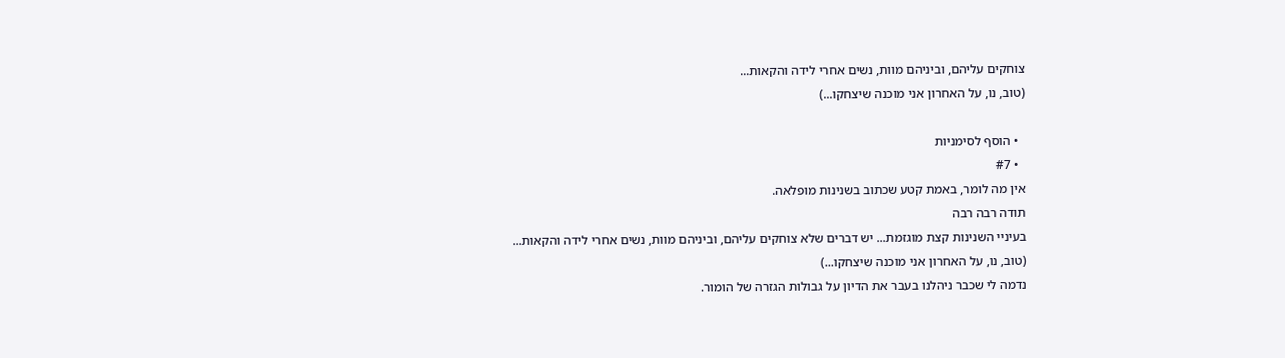צוחקים עליהם, וביניהם מוות, נשים אחרי לידה והקאות...
(טוב, נו, על האחרון אני מוכנה שיצחקו...)

  • הוסף לסימניות
  • #7
אין מה לומר, באמת קטע שכתוב בשנינות מופלאה.
תודה רבה רבה
בעיניי השנינות קצת מוגזמת... יש דברים שלא צוחקים עליהם, וביניהם מוות, נשים אחרי לידה והקאות...
(טוב, נו, על האחרון אני מוכנה שיצחקו...)
נדמה לי שכבר ניהלנו בעבר את הדיון על גבולות הגזרה של הומור.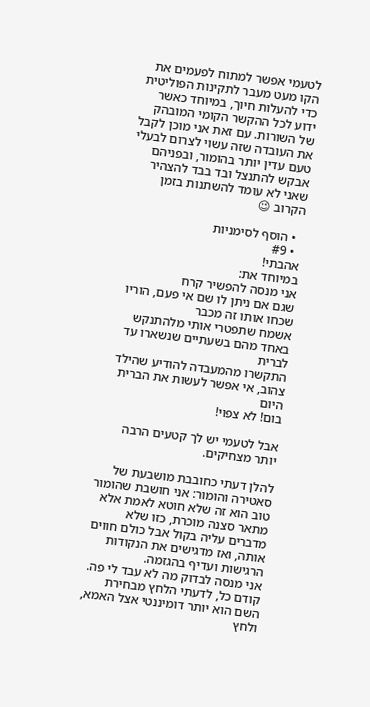לטעמי אפשר למתוח לפעמים את הקו מעט מעבר לתקינות הפוליטית כדי להעלות חיוך, במיוחד כאשר ידוע לכל ההקשר הקומי המובהק של השורות. עם זאת אני מוכן לקבל את העובדה שזה עשוי לצרום לבעלי טעם עדין יותר בהומור, ובפניהם אבקש להתנצל ובד בבד להצהיר שאני לא עומד להשתנות בזמן הקרוב 😉

  • הוסף לסימניות
  • #9
אהבתי!
במיוחד את:
אני מנסה להפשיר קרח
שגם אם ניתן לו שם אי פעם, הוריו שכחו אותו זה מכבר
אשמח שתפטרי אותי מלהתנקש באחד מהם בשעתיים שנשארו עד לברית
התקשרו מהמעבדה להודיע שהילד צהוב, אי אפשר לעשות את הברית היום
בום! לא צפוי!

אבל לטעמי יש לך קטעים הרבה יותר מצחיקים.

להלן דעתי כחובבת מושבעת של סאטירה והומור: אני חושבת שהומור טוב הוא זה שלא חוטא לאמת אלא מתאר סצנה מוכרת, כזו שלא מדברים עליה בקול אבל כולם חווים אותה, ואז מדגישים את הנקודות הרגישות ועדיף בהגזמה.
אני מנסה לבדוק מה לא עבד לי פה.
קודם כל, לדעתי הלחץ מבחירת השם הוא יותר דומיננטי אצל האמא, ולחץ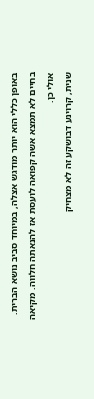באופן כללי הוא יותר מודגש אצלה, במיוחד סביב נושא הברית.
בחיים לא תמצא אשה קפואה לועסת אז להנאתה חלווה. מקיאה אולי כן.
שנית, קרוינע דבושקע זה לא מצחיק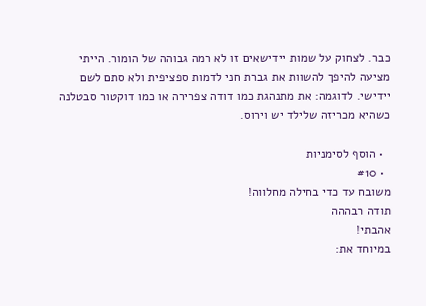כבר. לצחוק על שמות יידישאים זו לא רמה גבוהה של הומור. הייתי מציעה להיפך להשוות את גברת חני לדמות ספציפית ולא סתם לשם יידישי. לדוגמה: את מתנהגת כמו דודה צפרירה או כמו דוקטור סבטלנה כשהיא מכריזה שלילד יש וירוס.

  • הוסף לסימניות
  • #10
משובח עד כדי בחילה מחלווה!
תודה רבההה
אהבתי!
במיוחד את: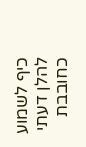כיף לשמוע
להלן דעתי כחובבת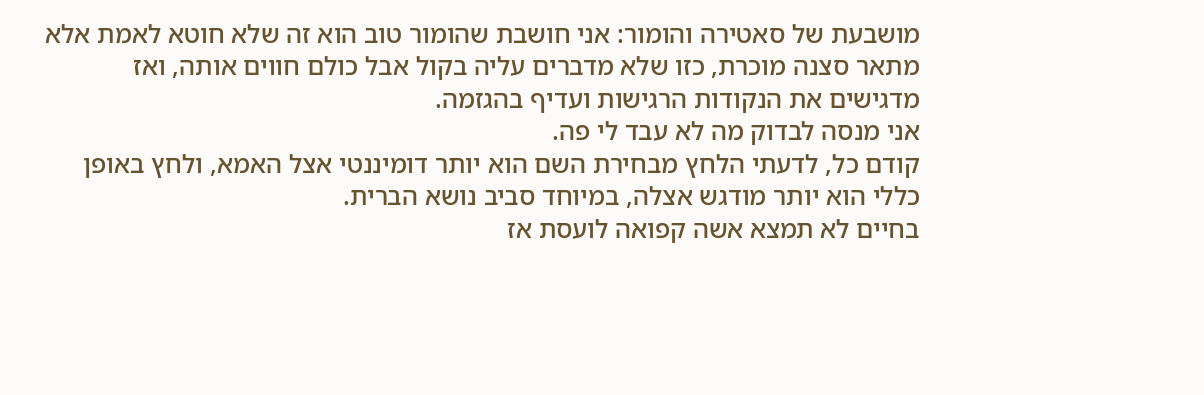מושבעת של סאטירה והומור: אני חושבת שהומור טוב הוא זה שלא חוטא לאמת אלא מתאר סצנה מוכרת, כזו שלא מדברים עליה בקול אבל כולם חווים אותה, ואז מדגישים את הנקודות הרגישות ועדיף בהגזמה.
אני מנסה לבדוק מה לא עבד לי פה.
קודם כל, לדעתי הלחץ מבחירת השם הוא יותר דומיננטי אצל האמא, ולחץ באופן כללי הוא יותר מודגש אצלה, במיוחד סביב נושא הברית.
בחיים לא תמצא אשה קפואה לועסת אז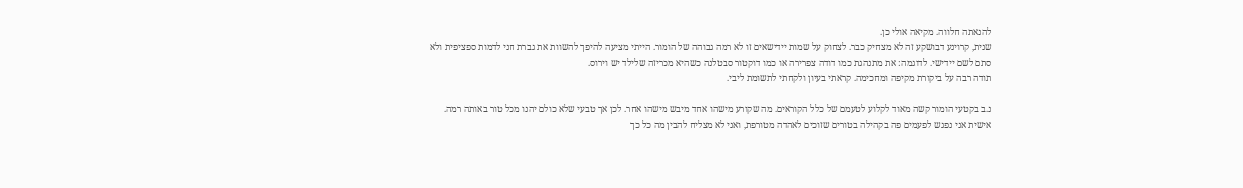להנאתה חלווה. מקיאה אולי כן.
שנית, קרוינע דבושקע זה לא מצחיק כבר. לצחוק על שמות יידישאים זו לא רמה גבוהה של הומור. הייתי מציעה להיפך להשוות את גברת חני לדמות ספציפית ולא סתם לשם יידישי. לדוגמה: את מתנהגת כמו דודה צפרירה או כמו דוקטור סבטלנה כשהיא מכריזה שלילד יש וירוס.
תודה רבה על ביקורת מקיפה ומחכימה. קראתי בעיון ולקחתי לתשומת ליבי.

נ.ב בקטעי הומור קשה מאוד לקלוע לטעמם של כלל הקוראים. מה שקורע מישהו אחד מיבש מישהו אחר. לכן אך טבעי שלא כולם יהנו מכל טור באותה רמה.
אישית אני נפגש לפעמים פה בקהילה בטורים שזוכים לאהדה מטורפת, ואני לא מצליח להבין מה כל כך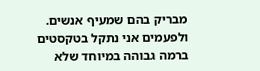מבריק בהם שמעיף אנשים. ולפעמים אני נתקל בטקסטים ברמה גבוהה במיוחד שלא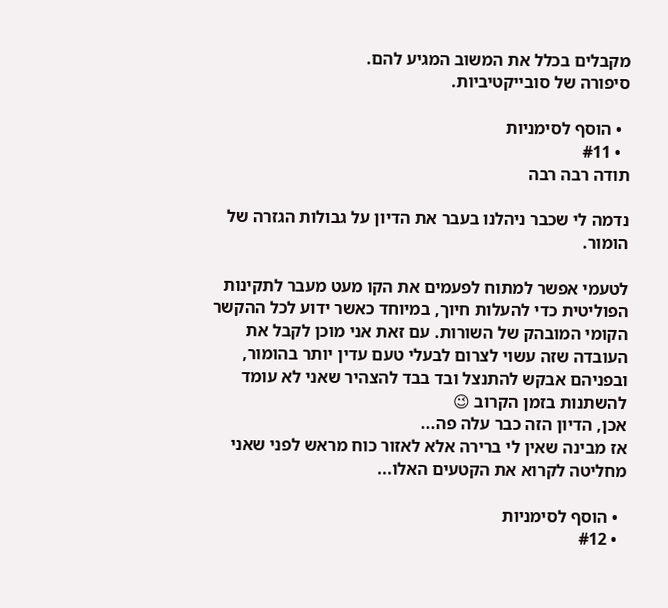מקבלים בכלל את המשוב המגיע להם.
סיפורה של סובייקטיביות.

  • הוסף לסימניות
  • #11
תודה רבה רבה

נדמה לי שכבר ניהלנו בעבר את הדיון על גבולות הגזרה של הומור.

לטעמי אפשר למתוח לפעמים את הקו מעט מעבר לתקינות הפוליטית כדי להעלות חיוך, במיוחד כאשר ידוע לכל ההקשר הקומי המובהק של השורות. עם זאת אני מוכן לקבל את העובדה שזה עשוי לצרום לבעלי טעם עדין יותר בהומור, ובפניהם אבקש להתנצל ובד בבד להצהיר שאני לא עומד להשתנות בזמן הקרוב 😉
אכן, הדיון הזה כבר עלה פה...
אז מבינה שאין לי ברירה אלא לאזור כוח מראש לפני שאני מחליטה לקרוא את הקטעים האלו...

  • הוסף לסימניות
  • #12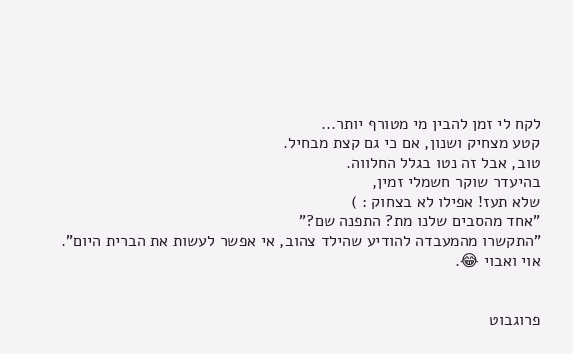לקח לי זמן להבין מי מטורף יותר...
קטע מצחיק ושנון, אם כי גם קצת מבחיל.
טוב, אבל זה נטו בגלל החלווה.
בהיעדר שוקר חשמלי זמין,
שלא תעז! אפילו לא בצחוק : )
"אחד מהסבים שלנו מת? התפנה שם?"
"התקשרו מהמעבדה להודיע שהילד צהוב, אי אפשר לעשות את הברית היום".
אוי ואבוי 😂.


פרוגבוט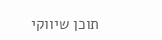תוכן שיווקי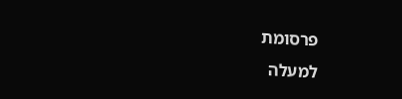פרסומת
למעלה